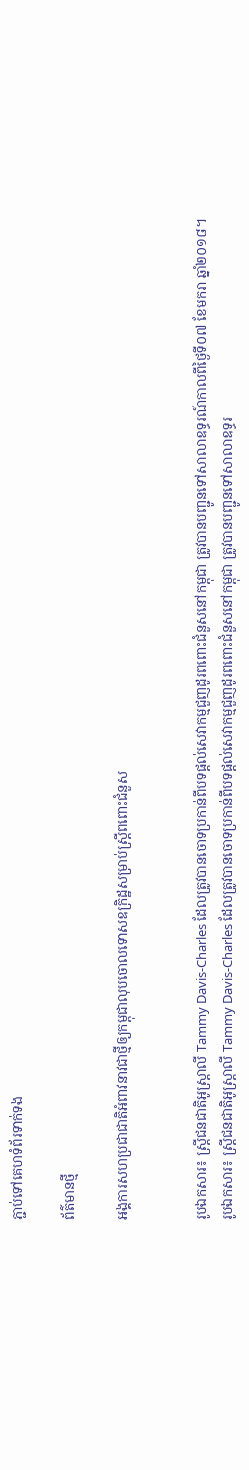ភ្ជាប់ទៅគេហទំព័រទាក់ទង

ព័ត៌មានថ្មី

អង្គការសហប្រជាជាតិអំពាវនាវជាថ្មីឲ្យកម្ពុជាលុបចោលទោសឧក្រិដ្ឋសម្រាប់ស្ត្រីពពោះជំនួស


រូបឯកសារ៖ ស្រ្តីជនជាតិអូស្ត្រាលី Tammy Davis-Charles ដែលត្រូវបានចោទប្រកាន់ពីបទផ្តល់សេវាកម្មជួញដូរពពោះជំនួសនៅកម្ពុជា ត្រូវបានបញ្ជូនទៅសាលាឧទ្ធរណ៍កាលពីថ្ងៃទី០៧ ខែមករា ឆ្នាំ២០១៨។
រូបឯកសារ៖ ស្រ្តីជនជាតិអូស្ត្រាលី Tammy Davis-Charles ដែលត្រូវបានចោទប្រកាន់ពីបទផ្តល់សេវាកម្មជួញដូរពពោះជំនួសនៅកម្ពុជា ត្រូវបានបញ្ជូនទៅសាលាឧទ្ធរ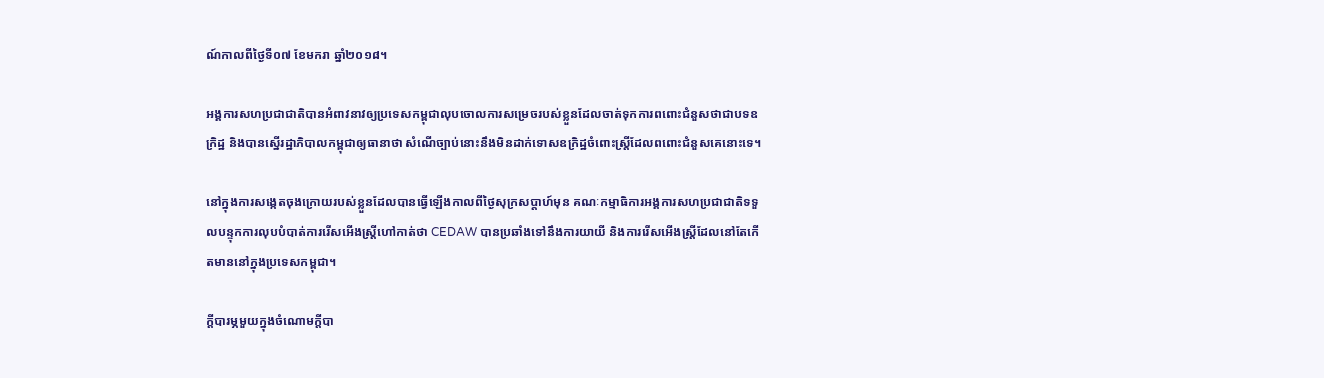ណ៍កាលពីថ្ងៃទី០៧ ខែមករា ឆ្នាំ២០១៨។

អង្គការសហប្រជាជាតិបានអំពាវនាវឲ្យប្រទេសកម្ពុជាលុបចោលការសម្រេចរបស់ខ្លួនដែលចាត់ទុកការពពោះជំនួសថាជាបទឧក្រិដ្ឋ និងបានស្នើរដ្ឋាភិបាលកម្ពុជាឲ្យធានាថា សំណើច្បាប់នោះនឹងមិនដាក់ទោសឧក្រិដ្ឋចំពោះស្ត្រីដែលពពោះជំនួសគេនោះទេ។

នៅក្នុងការសង្កេតចុងក្រោយរបស់ខ្លួនដែលបានធ្វើឡើងកាលពីថ្ងៃសុក្រសប្ដាហ៍មុន គណៈកម្មាធិការអង្គការសហប្រជាជាតិទទួលបន្ទុកការលុបបំបាត់ការរើសអើងស្ត្រីហៅកាត់ថា CEDAW បានប្រឆាំងទៅនឹងការយាយី និងការរើសអើងស្ត្រីដែលនៅតែកើតមាននៅក្នុងប្រទេសកម្ពុជា។

ក្ដីបារម្ភមួយក្នុងចំណោមក្ដីបា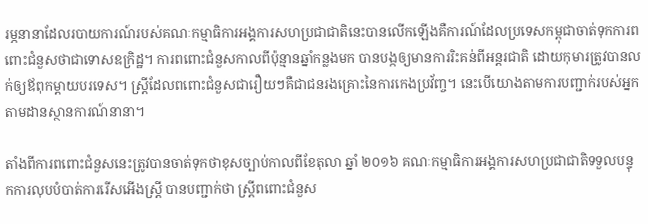រម្ភនានាដែលរបាយការណ៍របស់គណៈកម្មាធិការអង្គការសហប្រជាជាតិនេះបានលើកឡើងគឺការណ៍ដែលប្រទេសកម្ពុជាចាត់ទុកការពពោះជំនួសថាជាទោសឧក្រិដ្ឋ។ ការពពោះជំនួសកាលពីប៉ុន្មានឆ្នាំកន្លងមក បានបង្កឲ្យមានការរិះគន់ពីអន្តរជាតិ ដោយកុមារត្រូវបានលក់ឲ្យឪពុកម្ដាយបរទេស។ ស្ត្រីដែលពពោះជំនួសជារឿយៗគឺជាជនរងគ្រោះនៃការកេងប្រវ័ញ្ច។ នេះបើយោងតាមការបញ្ជាក់របស់អ្នកតាមដានស្ថានការណ៍នានា។

តាំងពីការពពោះជំនួសនេះត្រូវបានចាត់ទុកថាខុសច្បាប់កាលពីខែតុលា ឆ្នាំ ២០១៦ គណៈកម្មាធិការអង្គការសហប្រជាជាតិទទួលបន្ទុកការលុបបំបាត់ការរើសអើងស្ត្រី បានបញ្ជាក់ថា ស្ត្រីពពោះជំនួស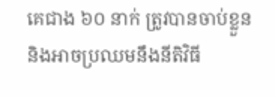គេជាង ៦០ នាក់ ត្រូវបានចាប់ខ្លួន និងអាចប្រឈមនឹងនីតិវិធី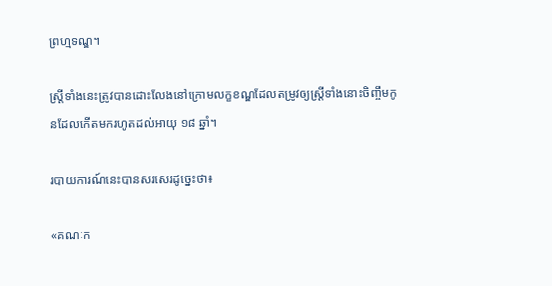ព្រហ្មទណ្ឌ។

ស្ត្រីទាំងនេះត្រូវបានដោះលែងនៅក្រោមលក្ខខណ្ឌដែលតម្រូវឲ្យស្ត្រីទាំងនោះចិញ្ចឹមកូនដែលកើតមករហូតដល់អាយុ ១៨ ឆ្នាំ។

របាយការណ៍នេះបានសរសេរដូច្នេះថា៖

«គណៈក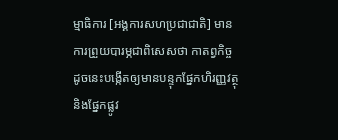ម្មាធិការ [អង្គការសហប្រជាជាតិ] មានការព្រួយបារម្ភជាពិសេសថា កាតព្វកិច្ចដូចនេះបង្កើតឲ្យមានបន្ទុកផ្នែកហិរញ្ញវត្ថុ និងផ្នែកផ្លូវ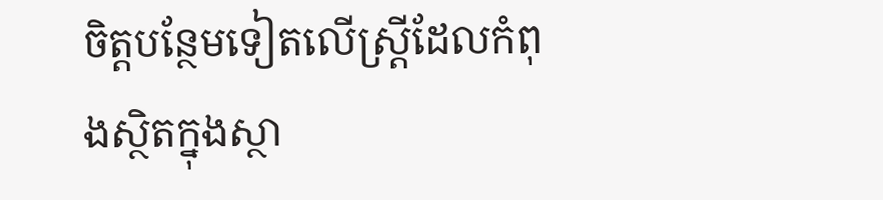ចិត្តបន្ថែមទៀតលើស្ត្រីដែលកំពុងស្ថិតក្នុងស្ថា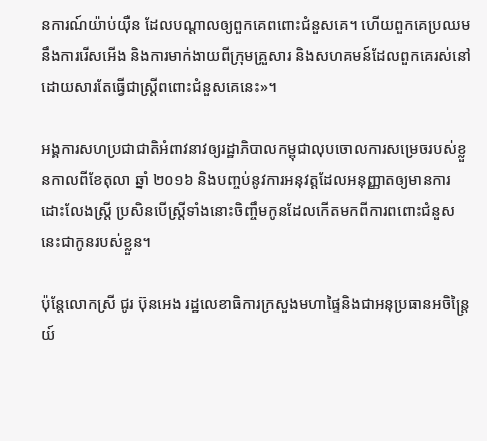នការណ៍យ៉ាប់យ៉ឺន ដែលបណ្ដាលឲ្យពួកគេពពោះជំនួសគេ‍។ ហើយពួកគេប្រឈមនឹងការរើសអើង និងការមាក់ងាយពីក្រុមគ្រួសារ និងសហគមន៍ដែលពួកគេរស់នៅ ដោយសារតែធ្វើជាស្ត្រីពពោះជំនួសគេនេះ‍»។

អង្គការសហប្រជាជាតិអំពាវនាវឲ្យរដ្ឋាភិបាលកម្ពុជាលុបចោលការសម្រេចរបស់ខ្លួនកាលពីខែតុលា ឆ្នាំ ២០១៦ និងបញ្ចប់នូវការអនុវត្តដែលអនុញ្ញាតឲ្យមានការដោះលែងស្ត្រី ប្រសិនបើស្ត្រីទាំងនោះចិញ្ចឹមកូនដែលកើតមកពីការពពោះជំនួសនេះជាកូនរបស់ខ្លួន។

ប៉ុន្តែលោកស្រី ជូរ ប៊ុនអេង រដ្ឋលេខាធិការក្រសួងមហាផ្ទៃនិងជាអនុប្រធានអចិន្ត្រៃយ៍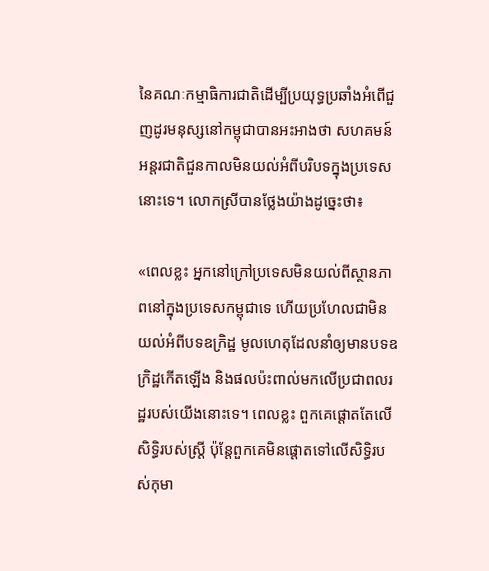នៃគណៈកម្មាធិការជាតិដើម្បីប្រយុទ្ធប្រឆាំងអំពើជួញដូរមនុស្សនៅកម្ពុជាបានអះអាងថា សហគមន៍អន្តរជាតិជួនកាលមិនយល់អំពីបរិបទក្នុងប្រទេសនោះទេ។ លោកស្រីបានថ្លែងយ៉ាងដូច្នេះថា៖

«ពេលខ្លះ អ្នកនៅក្រៅប្រទេសមិនយល់ពីស្ថានភាពនៅក្នុងប្រទេសកម្ពុជាទេ ហើយប្រហែលជាមិនយល់អំពីបទឧក្រិដ្ឋ មូលហេតុដែលនាំឲ្យមានបទឧក្រិដ្ឋកើតឡើង និងផលប៉ះពាល់មកលើប្រជាពលរដ្ឋរបស់យើងនោះទេ‍។ ពេលខ្លះ ពួកគេផ្ដោតតែលើសិទ្ធិរបស់ស្ត្រី ប៉ុន្តែពួកគេមិនផ្ដោតទៅលើសិទ្ធិរបស់កុមា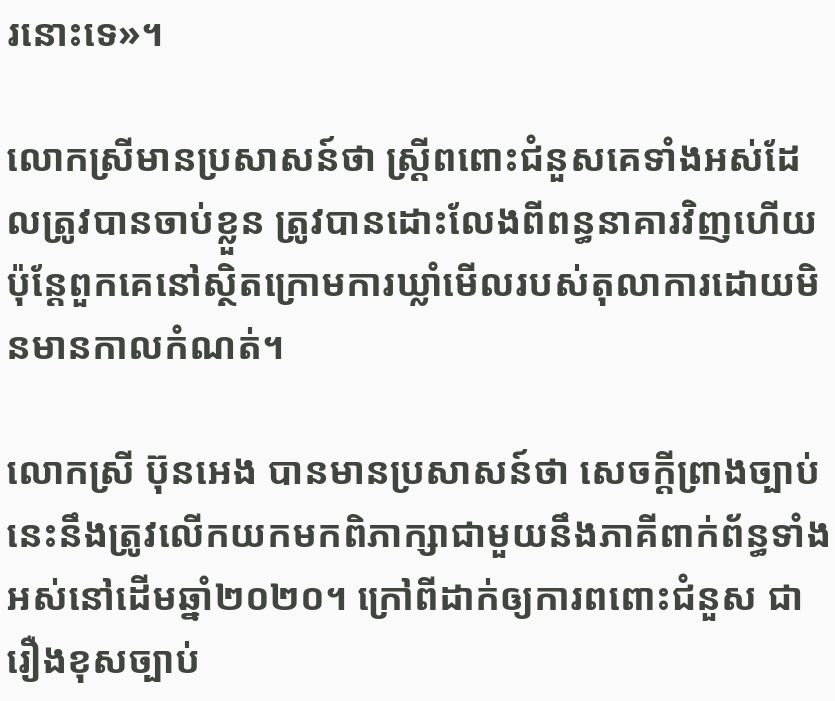រនោះទេ‍»។

លោកស្រីមានប្រសាសន៍ថា ស្ដ្រីពពោះជំនួសគេទាំងអស់ដែលត្រូវបានចាប់ខ្លួន ត្រូវបានដោះលែងពីពន្ធនាគារវិញហើយ ប៉ុន្តែពួកគេនៅស្ថិតក្រោមការឃ្លាំមើលរបស់តុលាការដោយមិនមានកាលកំណត់។

លោកស្រី ប៊ុនអេង បានមានប្រសាសន៍ថា សេចក្ដីព្រាងច្បាប់នេះនឹងត្រូវលើកយកមកពិភាក្សាជាមួយនឹងភាគីពាក់ព័ន្ធទាំងអស់នៅដើមឆ្នាំ២០២០។ ក្រៅពីដាក់ឲ្យការពពោះជំនួស ជារឿងខុសច្បាប់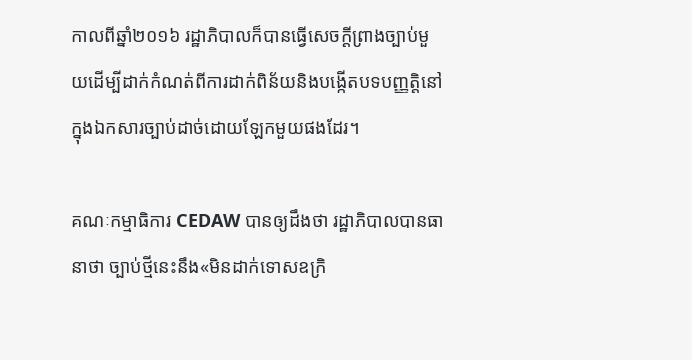កាលពីឆ្នាំ២០១៦ រដ្ឋាភិបាលក៏បានធ្វើសេចក្ដីព្រាងច្បាប់មួយដើម្បីដាក់កំណត់ពីការដាក់ពិន័យនិងបង្កើតបទបញ្ញត្តិនៅក្នុងឯកសារច្បាប់ដាច់ដោយឡែកមួយផងដែរ។

គណៈកម្មាធិការ CEDAW បានឲ្យដឹងថា រដ្ឋាភិបាលបានធានាថា ច្បាប់ថ្មីនេះនឹង«មិនដាក់ទោសឧក្រិ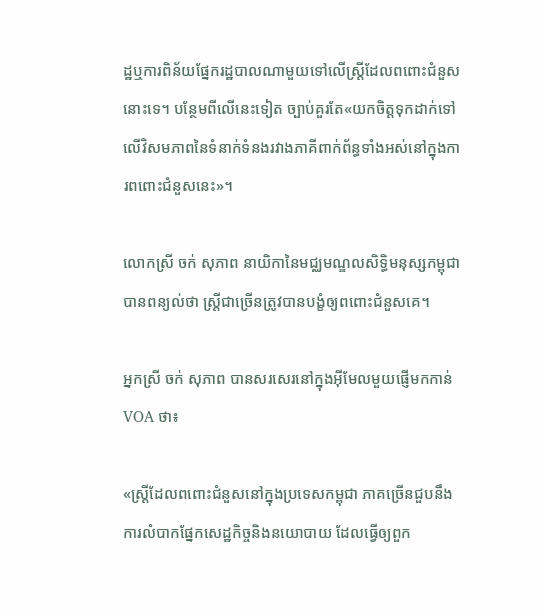ដ្ឋឬការពិន័យផ្នែករដ្ឋបាលណាមួយទៅលើស្ត្រីដែលពពោះជំនួសនោះទេ។ បន្ថែមពីលើនេះទៀត ច្បាប់គួរតែ«យកចិត្តទុកដាក់ទៅលើវិសមភាពនៃទំនាក់ទំនងរវាងភាគីពាក់ព័ន្ធទាំងអស់នៅក្នុងការពពោះជំនួសនេះ‍»។

លោកស្រី ចក់ សុភាព នាយិកានៃមជ្ឈមណ្ឌលសិទ្ធិមនុស្សកម្ពុជា បានពន្យល់ថា ស្ត្រីជាច្រើនត្រូវបានបង្ខំឲ្យពពោះជំនួសគេ។

អ្នកស្រី ចក់ សុភាព បានសរសេរនៅក្នុងអ៊ីមែលមួយផ្ញើមកកាន់ VOA ថា៖

«ស្ត្រីដែលពពោះជំនួសនៅក្នុងប្រទេសកម្ពុជា ភាគច្រើនជួបនឹងការលំបាកផ្នែកសេដ្ឋកិច្ចនិងនយោបាយ ដែលធ្វើឲ្យពួក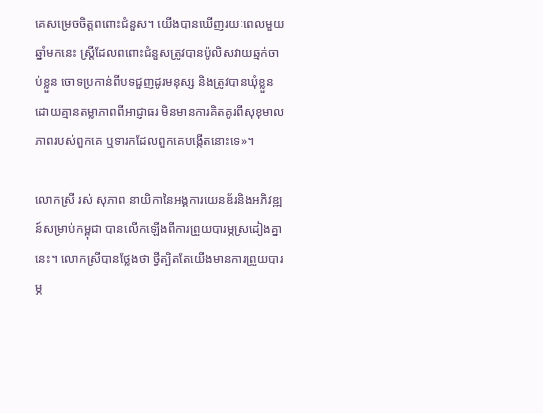គេសម្រេចចិត្តពពោះជំនួស‍‍។ យើងបានឃើញរយៈពេលមួយឆ្នាំមកនេះ ស្ត្រីដែលពពោះជំនួសត្រូវបានប៉ូលិសវាយឆ្មក់ចាប់ខ្លួន ចោទប្រកាន់ពីបទជួញដូរមនុស្ស និងត្រូវបានឃុំខ្លួនដោយគ្មានតម្លាភាពពីអាជ្ញាធរ មិនមានការគិតគូរពីសុខុមាលភាពរបស់ពួកគេ ឬទារកដែលពួកគេបង្កើតនោះទេ‍»។

លោកស្រី រស់ សុភាព នាយិកានៃអង្គការយេនឌ័រនិងអភិវឌ្ឍន៍សម្រាប់កម្ពុជា បានលើកឡើងពីការព្រួយបារម្ភស្រដៀងគ្នានេះ។ លោកស្រីបានថ្លែងថា ថ្វីត្បិតតែយើងមានការព្រួយបារម្ភ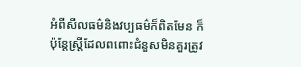អំពីសីលធម៌និងវប្បធម៌ក៏ពិតមែន ក៏ប៉ុន្តែស្ត្រីដែលពពោះជំនួសមិនគួរត្រូវ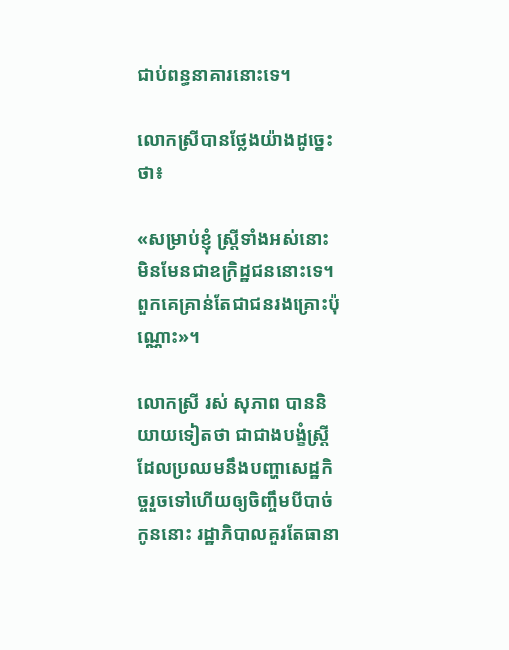ជាប់ពន្ធនាគារនោះទេ។

លោកស្រីបានថ្លែងយ៉ាងដូច្នេះថា៖

«សម្រាប់ខ្ញុំ ស្ត្រីទាំងអស់នោះមិនមែនជាឧក្រិដ្ឋជននោះទេ។ ពួកគេគ្រាន់តែជាជនរងគ្រោះប៉ុណ្ណោះ‍»។

លោកស្រី រស់ សុភាព បាននិយាយទៀតថា ជាជាងបង្ខំស្ត្រីដែលប្រឈមនឹងបញ្ហាសេដ្ឋកិច្ចរួចទៅហើយឲ្យចិញ្ចឹមបីបាច់កូននោះ រដ្ឋាភិបាលគួរតែធានា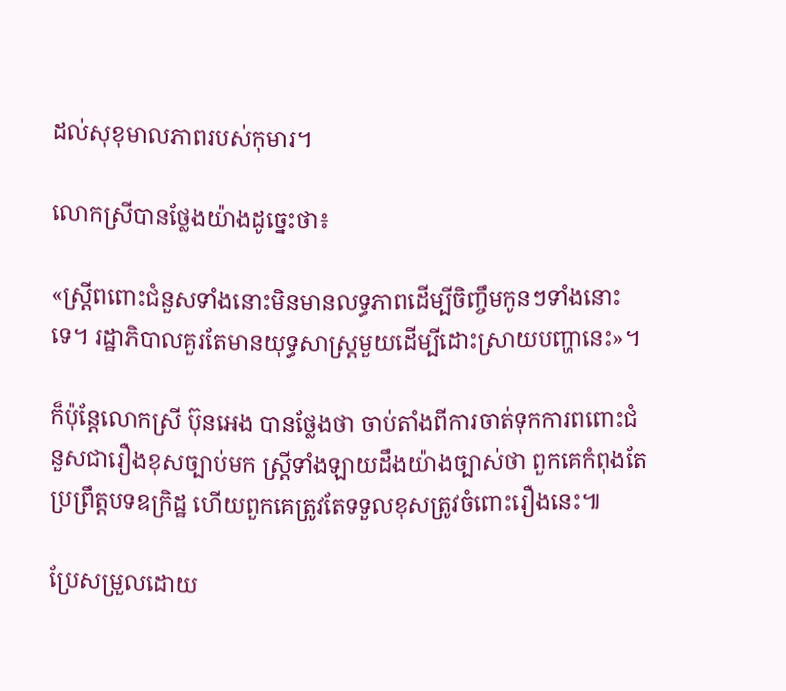ដល់សុខុមាលភាពរបស់កុមារ។

លោកស្រីបានថ្លែងយ៉ាងដូច្នេះថា៖

«ស្ត្រីពពោះជំនួសទាំងនោះមិនមានលទ្ធភាពដើម្បីចិញ្ចឹមកូនៗទាំងនោះទេ។ រដ្ឋាភិបាលគួរតែមានយុទ្ធសាស្ត្រមួយដើម្បីដោះស្រាយបញ្ហានេះ‍»។

ក៏ប៉ុន្តែលោកស្រី ប៊ុនអេង បានថ្លែងថា ចាប់តាំងពីការចាត់ទុកការពពោះជំនួសជារឿងខុសច្បាប់មក ស្ត្រីទាំងឡាយដឹងយ៉ាងច្បាស់ថា ពួកគេកំពុងតែប្រព្រឹត្តបទឧក្រិដ្ឋ ហើយពួកគេត្រូវតែទទួលខុសត្រូវចំពោះរឿងនេះ៕

ប្រែសម្រួលដោយ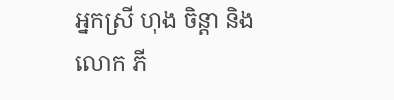អ្នកស្រី ហុង ចិន្ដា និងលោក ភី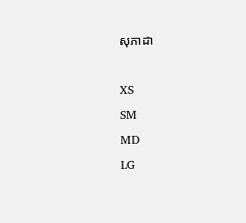សុភាដា

XS
SM
MD
LG